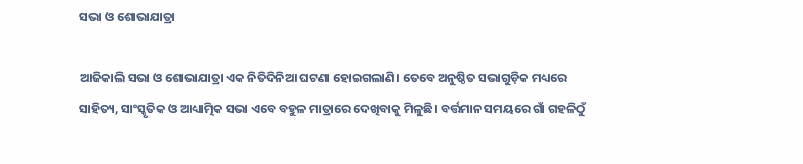ସଭା ଓ ଶୋଭାଯାତ୍ରା

ଆଜିକାଲି ସଭା ଓ ଶୋଭାଯାତ୍ରା ଏକ ନିତିଦିନିଆ ଘଟଣା ହୋଇଗଲାଣି। ତେବେ ଅନୁଷ୍ଠିତ ସଭାଗୁଡ଼ିକ ମଧ୍ୟରେ ସାହିତ୍ୟ, ସାଂସ୍କୃତିକ ଓ ଆଧ୍ୟାତ୍ମିକ ସଭା ଏବେ ବହୁଳ ମାତ୍ରାରେ ଦେଖିବାକୁ ମିଳୁଛି। ବର୍ତ୍ତମାନ ସମୟରେ ଗାଁ ଗହଳିଠୁଁ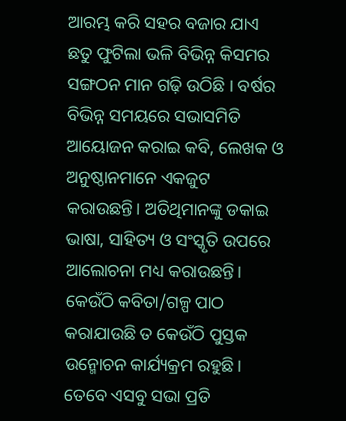ଆରମ୍ଭ କରି ସହର ବଜାର ଯାଏ ଛତୁ ଫୁଟିଲା ଭଳି ବିଭିନ୍ନ କିସମର ସଙ୍ଗଠନ ମାନ ଗଢ଼ି ଉଠିଛି । ବର୍ଷର ବିଭିନ୍ନ ସମୟରେ ସଭାସମିତି ଆୟୋଜନ କରାଇ କବି, ଲେଖକ ଓ ଅନୁଷ୍ଠାନମାନେ ଏକଜୁଟ କରାଉଛନ୍ତି। ଅତିଥିମାନଙ୍କୁ ଡକାଇ ଭାଷା, ସାହିତ୍ୟ ଓ ସଂସ୍କୃତି ଉପରେ ଆଲୋଚନା ମଧ୍ୟ କରାଉଛନ୍ତି। କେଉଁଠି କବିତା/ଗଳ୍ପ ପାଠ କରାଯାଉଛି ତ କେଉଁଠି ପୁସ୍ତକ ଉନ୍ମୋଚନ କାର୍ଯ୍ୟକ୍ରମ ରହୁଛି। ତେବେ ଏସବୁ ସଭା ପ୍ରତି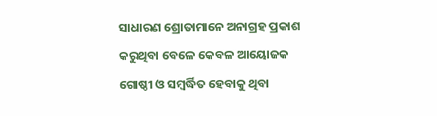ସାଧାରଣ ଶ୍ରୋତାମାନେ ଅନାଗ୍ରହ ପ୍ରକାଶ କରୁଥିବା ବେଳେ କେବଳ ଆୟୋଜକ ଗୋଷ୍ଠୀ ଓ ସମ୍ବର୍ଦ୍ଧିତ ହେବାକୁ ଥିବା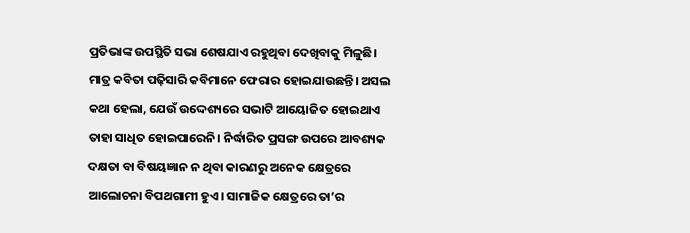ପ୍ରତିଭାଙ୍କ ଉପସ୍ଥିତି ସଭା ଶେଷଯାଏ ରହୁଥିବା ଦେଖିବାକୁ ମିଳୁଛି। ମାତ୍ର କବିତା ପଢ଼ିସାରି କବିମାନେ ଫେରାର ହୋଇଯାଉଛନ୍ତି। ଅସଲ କଥା ହେଲା, ଯେଉଁ ଉଦ୍ଦେଶ୍ୟରେ ସଭାଟି ଆୟୋଜିତ ହୋଇଥାଏ ତାହା ସାଧିତ ହୋଇପାରେନି। ନିର୍ଦ୍ଧାରିତ ପ୍ରସଙ୍ଗ ଉପରେ ଆବଶ୍ୟକ ଦକ୍ଷତା ବା ବିଷୟଜ୍ଞାନ ନ ଥିବା କାରଣରୁ ଅନେକ କ୍ଷେତ୍ରରେ ଆଲୋଚନା ବିପଥଗାମୀ ହୁଏ। ସାମାଜିକ କ୍ଷେତ୍ରରେ ତା’ର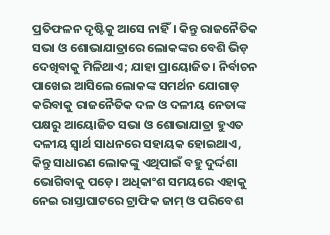ପ୍ରତିଫଳନ ଦୃଷ୍ଟିକୁ ଆସେ ନାହିଁ। କିନ୍ତୁ ରାଜନୈତିକ ସଭା ଓ ଶୋଭାଯାତ୍ରାରେ ଲୋକଙ୍କର ବେଶି ଭିଡ଼ ଦେଖିବାକୁ ମିଳିଥାଏ; ଯାହା ପ୍ରାୟୋଜିତ। ନିର୍ବାଚନ ପାଖେଇ ଆସିଲେ ଲୋକଙ୍କ ସମର୍ଥନ ଯୋଗାଡ଼ କରିବାକୁ ରାଜନୈତିକ ଦଳ ଓ ଦଳୀୟ ନେତାଙ୍କ ପକ୍ଷରୁ ଆୟୋଜିତ ସଭା ଓ ଶୋଭାଯାତ୍ରା ହୁଏତ ଦଳୀୟ ସ୍ବାର୍ଥ ସାଧନରେ ସହାୟକ ହୋଇଥାଏ, କିନ୍ତୁ ସାଧାରଣ ଲୋକଙ୍କୁ ଏଥିପାଇଁ ବହୁ ଦୁର୍ଦ୍ଦଶା ଭୋଗିବାକୁ ପଡ଼େ। ଅଧିକାଂଶ ସମୟରେ ଏହାକୁ ନେଇ ରାସ୍ତାଘାଟରେ ଟ୍ରାଫିକ ଜାମ୍‌ ଓ ପରିବେଶ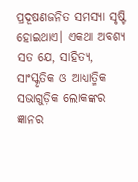ପ୍ରଦୂଷଣଜନିତ ସମସ୍ୟା ସୃଷ୍ଟି ହୋଇଥାଏ। ଏକଥା ଅବଶ୍ୟ ସତ ଯେ, ସାହିତ୍ୟ, ସାଂସ୍କୃତିକ ଓ ଆଧ୍ୟାତ୍ମିକ ସଭାଗୁଡ଼ିକ ଲୋକଙ୍କର ଜ୍ଞାନର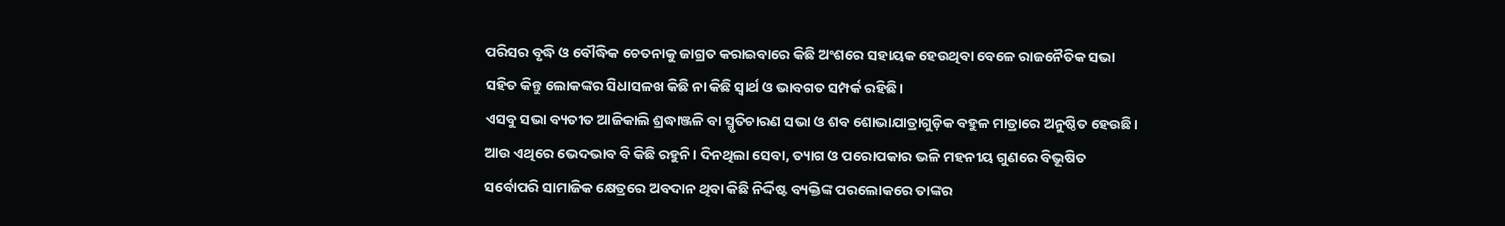ପରିସର ବୃଦ୍ଧି ଓ ବୌଦ୍ଧିକ ଚେତନାକୁ ଜାଗ୍ରତ କରାଇବାରେ କିଛି ଅଂଶରେ ସହାୟକ ହେଉଥିବା ବେଳେ ରାଜନୈତିକ ସଭା ସହିତ କିନ୍ତୁ ଲୋକଙ୍କର ସିଧାସଳଖ କିଛି ନା କିଛି ସ୍ବାର୍ଥ ଓ ଭାବଗତ ସମ୍ପର୍କ ରହିଛି।
ଏସବୁ ସଭା ବ୍ୟତୀତ ଆଜିକାଲି ଶ୍ରଦ୍ଧାଞ୍ଜଳି ବା ସ୍ମୃତିଚାରଣ ସଭା ଓ ଶବ ଶୋଭାଯାତ୍ରାଗୁଡ଼ିକ ବହୁଳ ମାତ୍ରାରେ ଅନୁଷ୍ଠିତ ହେଉଛି। ଆଉ ଏଥିରେ ଭେଦଭାବ ବି କିଛି ରହୁନି। ଦିନଥିଲା ସେବା, ତ୍ୟାଗ ଓ ପରୋପକାର ଭଳି ମହନୀୟ ଗୁଣରେ ବିଭୂଷିତ ସର୍ବୋପରି ସାମାଜିକ କ୍ଷେତ୍ରରେ ଅବଦାନ ଥିବା କିଛି ନିର୍ଦ୍ଦିଷ୍ଟ ବ୍ୟକ୍ତିଙ୍କ ପରଲୋକରେ ତାଙ୍କର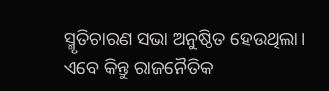ସ୍ମୃତିଚାରଣ ସଭା ଅନୁଷ୍ଠିତ ହେଉଥିଲା। ଏବେ କିନ୍ତୁ ରାଜନୈତିକ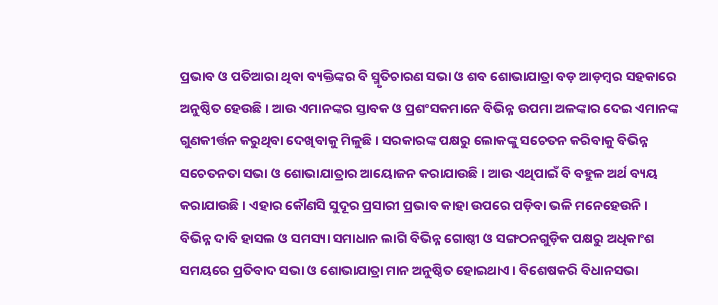ପ୍ରଭାବ ଓ ପତିଆରା ଥିବା ବ୍ୟକ୍ତିଙ୍କର ବି ସ୍ମୃତିଚାରଣ ସଭା ଓ ଶବ ଶୋଭାଯାତ୍ରା ବଡ଼ ଆଡ଼ମ୍ବର ସହକାରେ ଅନୁଷ୍ଠିତ ହେଉଛି। ଆଉ ଏମାନଙ୍କର ସ୍ତାବକ ଓ ପ୍ରଶଂସକମାନେ ବିଭିନ୍ନ ଉପମା ଅଳଙ୍କାର ଦେଇ ଏମାନଙ୍କ ଗୁଣକୀର୍ତ୍ତନ କରୁଥିବା ଦେଖିବାକୁ ମିଳୁଛି। ସରକାରଙ୍କ ପକ୍ଷରୁ ଲୋକଙ୍କୁ ସଚେତନ କରିବାକୁ ବିଭିନ୍ନ ସଚେତନତା ସଭା ଓ ଶୋଭାଯାତ୍ରାର ଆୟୋଜନ କରାଯାଉଛି। ଆଉ ଏଥିପାଇଁ ବି ବହୁଳ ଅର୍ଥ ବ୍ୟୟ କରାଯାଉଛି। ଏହାର କୌଣସି ସୁଦୂର ପ୍ରସାରୀ ପ୍ରଭାବ କାହା ଉପରେ ପଡ଼ିବା ଭଳି ମନେହେଉନି। ବିଭିନ୍ନ ଦାବି ହାସଲ ଓ ସମସ୍ୟା ସମାଧାନ ଲାଗି ବିଭିନ୍ନ ଗୋଷ୍ଠୀ ଓ ସଙ୍ଗଠନଗୁଡ଼ିକ ପକ୍ଷରୁ ଅଧିକାଂଶ ସମୟରେ ପ୍ରତିବାଦ ସଭା ଓ ଶୋଭାଯାତ୍ରା ମାନ ଅନୁଷ୍ଠିତ ହୋଇଥାଏ। ବିଶେଷକରି ବିଧାନସଭା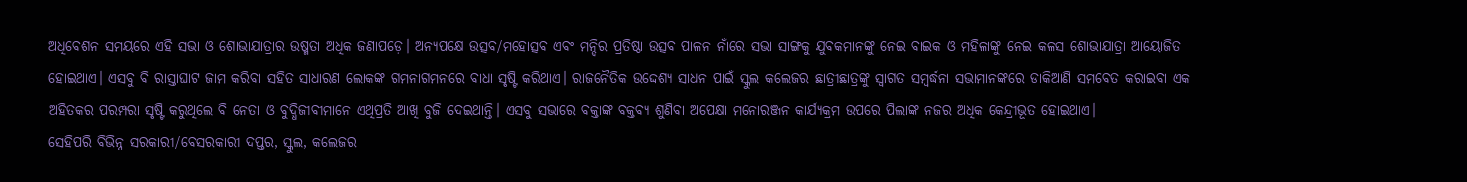ଅଧିବେଶନ ସମୟରେ ଏହି ସଭା ଓ ଶୋଭାଯାତ୍ରାର ଉଷ୍ମତା ଅଧିକ ଜଣାପଡ଼େ। ଅନ୍ୟପକ୍ଷେ ଉତ୍ସବ/ମହୋତ୍ସବ ଏବଂ ମନ୍ଦିର ପ୍ରତିଷ୍ଠା ଉତ୍ସବ ପାଳନ ନାଁରେ ସଭା ସାଙ୍ଗକୁ ଯୁବକମାନଙ୍କୁ ନେଇ ବାଇକ ଓ ମହିଳାଙ୍କୁ ନେଇ କଳସ ଶୋଭାଯାତ୍ରା ଆୟୋଜିତ ହୋଇଥାଏ। ଏସବୁ ବି ରାସ୍ତାଘାଟ ଜାମ କରିବା ସହିତ ସାଧାରଣ ଲୋକଙ୍କ ଗମନାଗମନରେ ବାଧା ସୃଷ୍ଟି କରିଥାଏ। ରାଜନୈତିକ ଉଦ୍ଦେଶ୍ୟ ସାଧନ ପାଇଁ ସ୍କୁଲ କଲେଜର ଛାତ୍ରୀଛାତ୍ରଙ୍କୁ ସ୍ବାଗତ ସମ୍ବର୍ଦ୍ଧନା ସଭାମାନଙ୍କରେ ଡାକିଆଣି ସମବେତ କରାଇବା ଏକ ଅହିତକର ପରମ୍ପରା ସୃଷ୍ଟି କରୁଥିଲେ ବି ନେତା ଓ ବୁଦ୍ଧିଜୀବୀମାନେ ଏଥିପ୍ରତି ଆଖି ବୁଜି ଦେଇଥାନ୍ତି। ଏସବୁ ସଭାରେ ବକ୍ତାଙ୍କ ବକ୍ତବ୍ୟ ଶୁଣିବା ଅପେକ୍ଷା ମନୋରଞ୍ଜନ କାର୍ଯ୍ୟକ୍ରମ ଉପରେ ପିଲାଙ୍କ ନଜର ଅଧିକ କେନ୍ଦ୍ରୀଭୂତ ହୋଇଥାଏ।
ସେହିପରି ବିଭିନ୍ନ ସରକାରୀ/ବେସରକାରୀ ଦପ୍ତର, ସ୍କୁଲ, କଲେଜର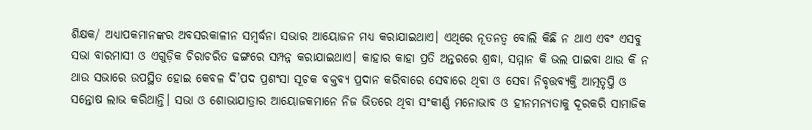ଶିକ୍ଷକ/ ଅଧ୍ୟାପକମାନଙ୍କର ଅବସରକାଳୀନ ସମ୍ବର୍ଦ୍ଧନା ସଭାର ଆୟୋଜନ ମଧ୍ୟ କରାଯାଇଥାଏ। ଏଥିରେ ନୂତନତ୍ୱ ବୋଲି କିଛି ନ ଥାଏ ଏବଂ ଏସବୁ ସଭା ବାରମାସୀ ଓ ଏଗୁଡ଼ିକ ଚିରାଚରିତ ଢଙ୍ଗରେ ସମ୍ପନ୍ନ କରାଯାଇଥାଏ। କାହାର କାହା ପ୍ରତି ଅନ୍ତରରେ ଶ୍ରଦ୍ଧା, ସମ୍ମାନ କି ଭଲ ପାଇବା ଥାଉ କି ନ ଥାଉ ସଭାରେ ଉପସ୍ଥିତ ହୋଇ କେବଳ ଦି’ପଦ ପ୍ରଶଂସା ସୂଚକ ବକ୍ତବ୍ୟ ପ୍ରଦାନ କରିବାରେ ସେବାରେ ଥିବା ଓ ସେବା ନିବୃତ୍ତବ୍ୟକ୍ତି ଆତ୍ମତୃପ୍ତି ଓ ସନ୍ତୋଷ ଲାଭ କରିଥାନ୍ତି। ସଭା ଓ ଶୋଭାଯାତ୍ରାର ଆୟୋଜକମାନେ ନିଜ ଭିତରେ ଥିବା ସଂକୀର୍ଣ୍ଣ ମନୋଭାବ ଓ ହୀନମନ୍ୟତାକୁ ଦୂରକରି ସାମାଜିକ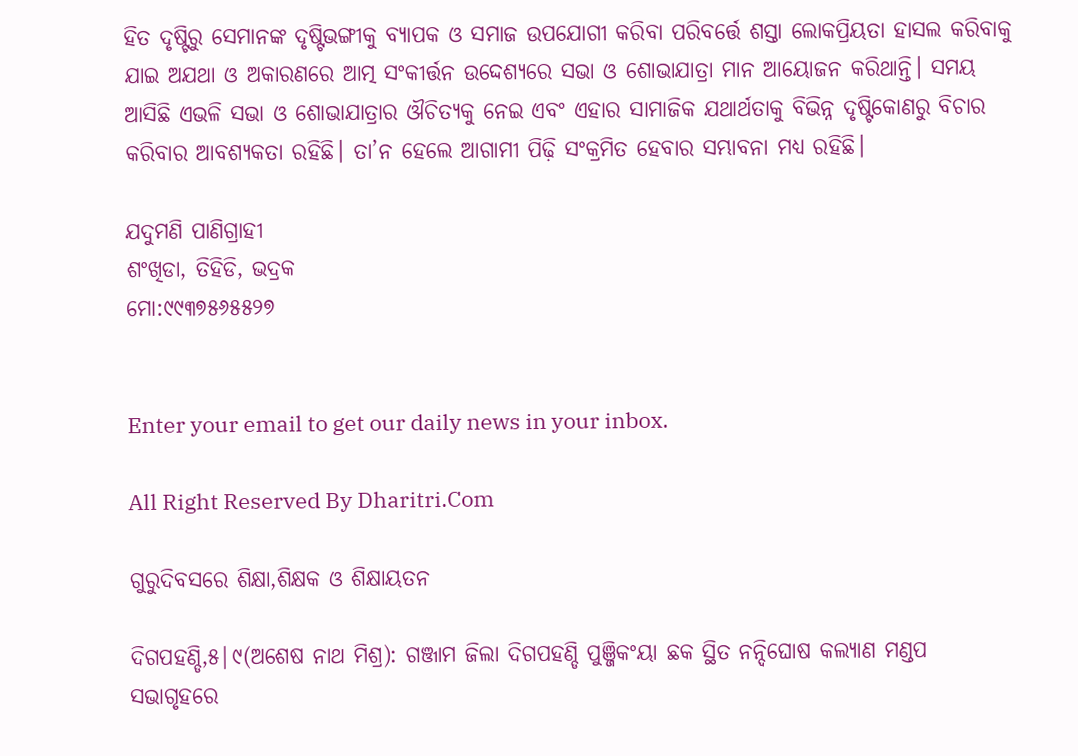ହିତ ଦୃଷ୍ଟିରୁ ସେମାନଙ୍କ ଦୃଷ୍ଟିଭଙ୍ଗୀକୁ ବ୍ୟାପକ ଓ ସମାଜ ଉପଯୋଗୀ କରିବା ପରିବର୍ତ୍ତେ ଶସ୍ତା ଲୋକପ୍ରିୟତା ହାସଲ କରିବାକୁ ଯାଇ ଅଯଥା ଓ ଅକାରଣରେ ଆତ୍ମ ସଂକୀର୍ତ୍ତନ ଉଦ୍ଦେଶ୍ୟରେ ସଭା ଓ ଶୋଭାଯାତ୍ରା ମାନ ଆୟୋଜନ କରିଥାନ୍ତି। ସମୟ ଆସିଛି ଏଭଳି ସଭା ଓ ଶୋଭାଯାତ୍ରାର ଔଚିତ୍ୟକୁ ନେଇ ଏବଂ ଏହାର ସାମାଜିକ ଯଥାର୍ଥତାକୁ ବିଭିନ୍ନ ଦୃଷ୍ଟିକୋଣରୁ ବିଚାର କରିବାର ଆବଶ୍ୟକତା ରହିଛି। ତା’ନ ହେଲେ ଆଗାମୀ ପିଢ଼ି ସଂକ୍ରମିତ ହେବାର ସମ୍ଭାବନା ମଧ୍ୟ ରହିଛି।

ଯଦୁମଣି ପାଣିଗ୍ରାହୀ
ଶଂଖିଡା, ତିହିଡି, ଭଦ୍ରକ
ମୋ:୯୯୩୭୫୬୫୫୨୭


Enter your email to get our daily news in your inbox.

All Right Reserved By Dharitri.Com

ଗୁରୁଦିବସରେ ଶିକ୍ଷା,ଶିକ୍ଷକ ଓ ଶିକ୍ଷାୟତନ

ଦିଗପହଣ୍ଡି,୫|୯(ଅଶେଷ ନାଥ ମିଶ୍ର): ଗଞ୍ଜାମ ଜିଲା ଦିଗପହଣ୍ଡି ପୁଞ୍ଜିକଂୟା ଛକ ସ୍ଥିତ ନନ୍ଦିଘୋଷ କଲ୍ୟାଣ ମଣ୍ଡପ ସଭାଗୃହରେ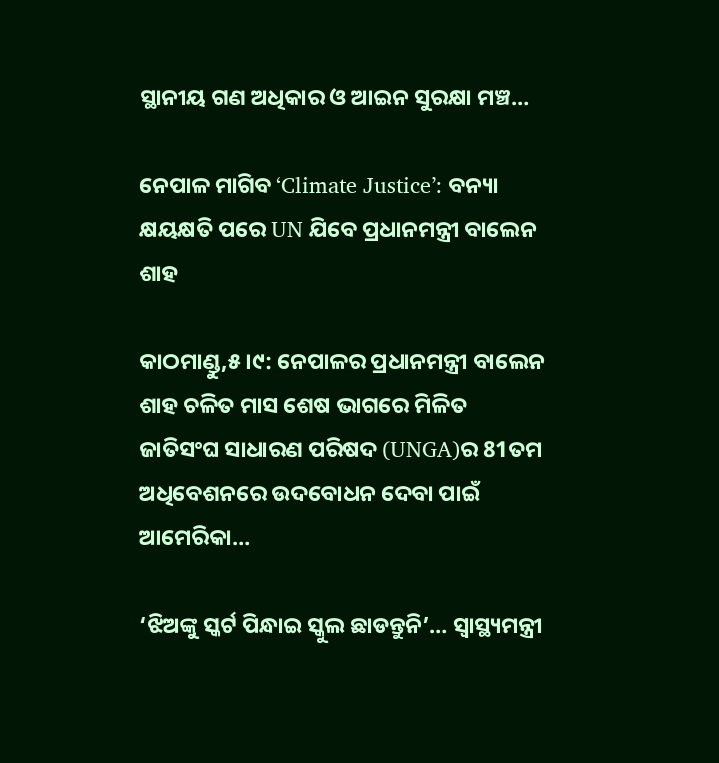ସ୍ଥାନୀୟ ଗଣ ଅଧିକାର ଓ ଆଇନ ସୁରକ୍ଷା ମଞ୍ଚ…

ନେପାଳ ମାଗିବ ‘Climate Justice’: ବନ୍ୟା କ୍ଷୟକ୍ଷତି ପରେ UN ଯିବେ ପ୍ରଧାନମନ୍ତ୍ରୀ ବାଲେନ ଶାହ

କାଠମାଣ୍ଡୁ,୫।୯: ନେପାଳର ପ୍ରଧାନମନ୍ତ୍ରୀ ବାଲେନ ଶାହ ଚଳିତ ମାସ ଶେଷ ଭାଗରେ ମିଳିତ ଜାତିସଂଘ ସାଧାରଣ ପରିଷଦ (UNGA)ର 81ତମ ଅଧିବେଶନରେ ଉଦବୋଧନ ଦେବା ପାଇଁ ଆମେରିକା…

‘ଝିଅଙ୍କୁ ସ୍କର୍ଟ ପିନ୍ଧାଇ ସ୍କୁଲ ଛାଡନ୍ତୁନି’… ସ୍ୱାସ୍ଥ୍ୟମନ୍ତ୍ରୀ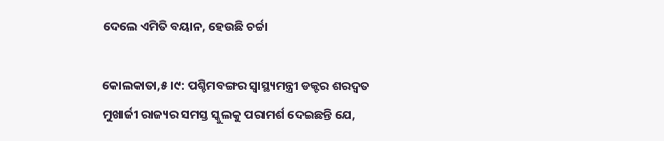ଦେଲେ ଏମିତି ବୟାନ, ହେଉଛି ଚର୍ଚ୍ଚା

କୋଲକାତା,୫।୯: ପଶ୍ଚିମବଙ୍ଗର ସ୍ୱାସ୍ଥ୍ୟମନ୍ତ୍ରୀ ଡକ୍ଟର ଶରଦ୍ୱତ ମୁଖାର୍ଜୀ ରାଜ୍ୟର ସମସ୍ତ ସ୍କୁଲକୁ ପରାମର୍ଶ ଦେଇଛନ୍ତି ଯେ,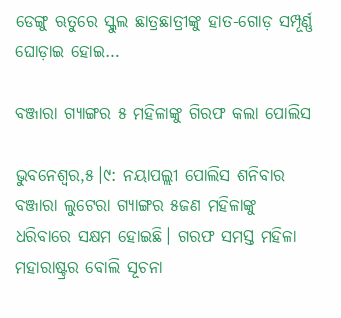ଡେଙ୍ଗୁ ଋତୁରେ ସ୍କୁଲ ଛାତ୍ରଛାତ୍ରୀଙ୍କୁ ହାତ-ଗୋଡ଼ ସମ୍ପୂର୍ଣ୍ଣ ଘୋଡ଼ାଇ ହୋଇ…

ବଞ୍ଜାରା ଗ୍ୟାଙ୍ଗର ୫ ମହିଳାଙ୍କୁ ଗିରଫ କଲା ପୋଲିସ

ଭୁବନେଶ୍ୱର,୫।୯: ନୟାପଲ୍ଲୀ ପୋଲିସ ଶନିବାର ବଞ୍ଜାରା ଲୁଟେରା ଗ୍ୟାଙ୍ଗର ୫ଜଣ ମହିଳାଙ୍କୁ ଧରିବାରେ ସକ୍ଷମ ହୋଇଛି। ଗରଫ ସମସ୍ତ ମହିଳା ମହାରାଷ୍ଟ୍ରର ବୋଲି ସୂଚନା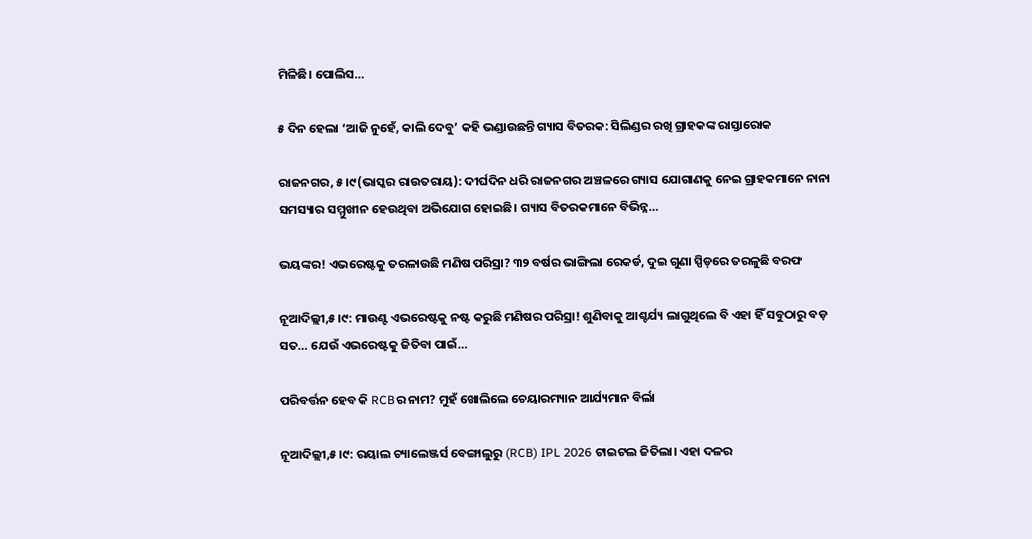ମିଳିଛି। ପୋଲିସ…

୫ ଦିନ ହେଲା ‘ଆଜି ନୁହେଁ, କାଲି ଦେବୁ’ କହି ଭଣ୍ଡାଉଛନ୍ତି ଗ୍ୟାସ ବିତରକ: ସିଲିଣ୍ଡର ରଖି ଗ୍ରାହକଙ୍କ ରାସ୍ତାରୋକ

ରାଜନଗର, ୫।୯(ଭାସ୍କର ରାଉତରାୟ): ଦୀର୍ଘଦିନ ଧରି ରାଜନଗର ଅଞ୍ଚଳରେ ଗ୍ୟାସ ଯୋଗାଣକୁ ନେଇ ଗ୍ରାହକମାନେ ନାନା ସମସ୍ୟାର ସମ୍ମୁଖୀନ ହେଉଥିବା ଅଭିଯୋଗ ହୋଇଛି। ଗ୍ୟାସ ବିତରକମାନେ ବିଭିନ୍ନ…

ଭୟଙ୍କର! ଏଭରେଷ୍ଟକୁ ତରଳାଉଛି ମଣିଷ ପରିସ୍ରା? ୩୨ ବର୍ଷର ଭାଙ୍ଗିଲା ରେକର୍ଡ, ଦୁଇ ଗୁଣା ସ୍ପିଡ୍‌ରେ ତରଳୁଛି ବରଫ

ନୂଆଦିଲ୍ଲୀ,୫।୯: ମାଉଣ୍ଟ ଏଭରେଷ୍ଟକୁ ନଷ୍ଟ କରୁଛି ମଣିଷର ପରିସ୍ରା! ଶୁଣିବାକୁ ଆଶ୍ଚର୍ଯ୍ୟ ଲାଗୁଥିଲେ ବି ଏହା ହିଁ ସବୁଠାରୁ ବଡ଼ ସତ… ଯେଉଁ ଏଭରେଷ୍ଟକୁ ଜିତିବା ପାଇଁ…

ପରିବର୍ତ୍ତନ ହେବ କି RCBର ନାମ? ମୁହଁ ଖୋଲିଲେ ଚେୟାରମ୍ୟାନ ଆର୍ଯ୍ୟମାନ ବିର୍ଲା

ନୂଆଦିଲ୍ଲୀ,୫।୯: ରୟାଲ ଚ୍ୟାଲେଞ୍ଜର୍ସ ବେଙ୍ଗାଲୁରୁ (RCB) IPL 2026 ଟାଇଟଲ ଜିତିଲା। ଏହା ଦଳର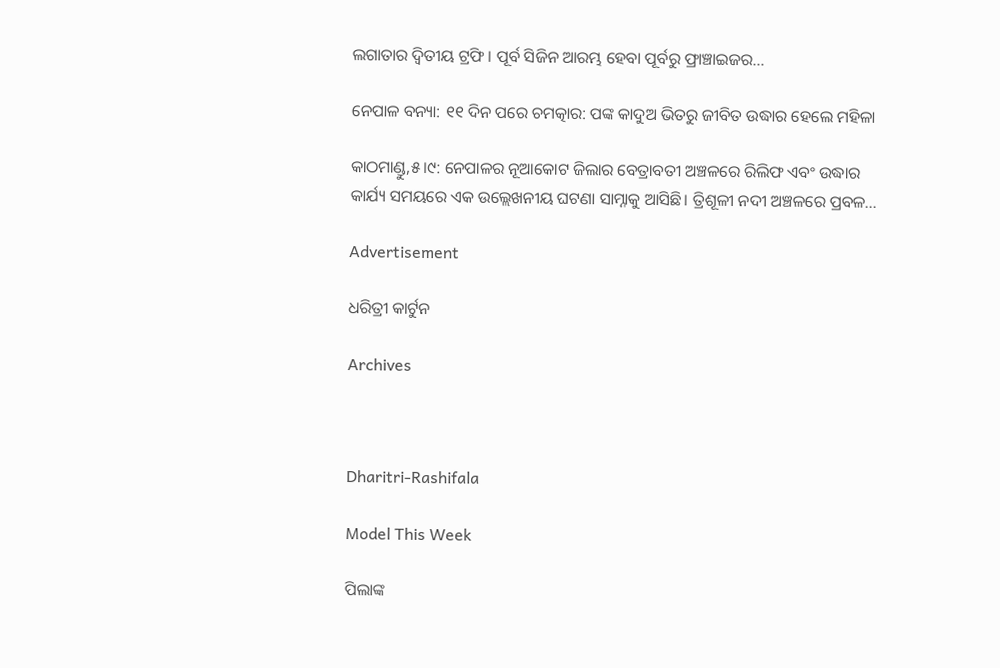ଲଗାତାର ଦ୍ୱିତୀୟ ଟ୍ରଫି। ପୂର୍ବ ସିଜିନ ଆରମ୍ଭ ହେବା ପୂର୍ବରୁ ଫ୍ରାଞ୍ଚାଇଜର…

ନେପାଳ ବନ୍ୟା: ୧୧ ଦିନ ପରେ ଚମତ୍କାର: ପଙ୍କ କାଦୁଅ ଭିତରୁ ଜୀବିତ ଉଦ୍ଧାର ହେଲେ ମହିଳା

କାଠମାଣ୍ଡୁ,୫।୯: ନେପାଳର ନୂଆକୋଟ ଜିଲାର ବେତ୍ରାବତୀ ଅଞ୍ଚଳରେ ରିଲିଫ ଏବଂ ଉଦ୍ଧାର କାର୍ଯ୍ୟ ସମୟରେ ଏକ ଉଲ୍ଲେଖନୀୟ ଘଟଣା ସାମ୍ନାକୁ ଆସିଛି। ତ୍ରିଶୂଳୀ ନଦୀ ଅଞ୍ଚଳରେ ପ୍ରବଳ…

Advertisement

ଧରିତ୍ରୀ କାର୍ଟୁନ

Archives



Dharitri-Rashifala

Model This Week

ପିଲାଙ୍କ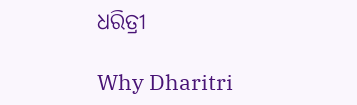ଧରିତ୍ରୀ

Why Dharitri